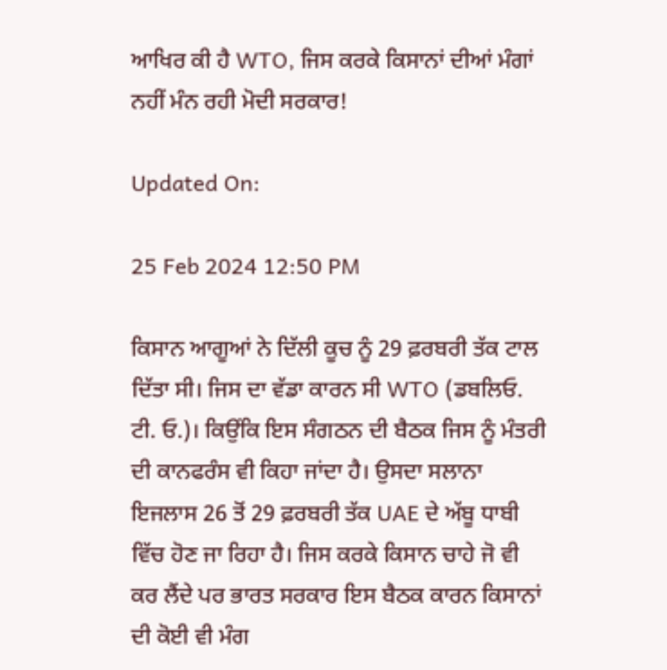ਆਖਿਰ ਕੀ ਹੈ WTO, ਜਿਸ ਕਰਕੇ ਕਿਸਾਨਾਂ ਦੀਆਂ ਮੰਗਾਂ ਨਹੀਂ ਮੰਨ ਰਹੀ ਮੋਦੀ ਸਰਕਾਰ!

Updated On:

25 Feb 2024 12:50 PM

ਕਿਸਾਨ ਆਗੂਆਂ ਨੇ ਦਿੱਲੀ ਕੂਚ ਨੂੰ 29 ਫ਼ਰਬਰੀ ਤੱਕ ਟਾਲ ਦਿੱਤਾ ਸੀ। ਜਿਸ ਦਾ ਵੱਡਾ ਕਾਰਨ ਸੀ WTO (ਡਬਲਿਓ. ਟੀ. ਓ.)। ਕਿਉਂਕਿ ਇਸ ਸੰਗਠਨ ਦੀ ਬੈਠਕ ਜਿਸ ਨੂੰ ਮੰਤਰੀ ਦੀ ਕਾਨਫਰੰਸ ਵੀ ਕਿਹਾ ਜਾਂਦਾ ਹੈ। ਉਸਦਾ ਸਲਾਨਾ ਇਜਲਾਸ 26 ਤੋਂ 29 ਫ਼ਰਬਰੀ ਤੱਕ UAE ਦੇ ਅੱਬੂ ਧਾਬੀ ਵਿੱਚ ਹੋਣ ਜਾ ਰਿਹਾ ਹੈ। ਜਿਸ ਕਰਕੇ ਕਿਸਾਨ ਚਾਹੇ ਜੋ ਵੀ ਕਰ ਲੈਂਦੇ ਪਰ ਭਾਰਤ ਸਰਕਾਰ ਇਸ ਬੈਠਕ ਕਾਰਨ ਕਿਸਾਨਾਂ ਦੀ ਕੋਈ ਵੀ ਮੰਗ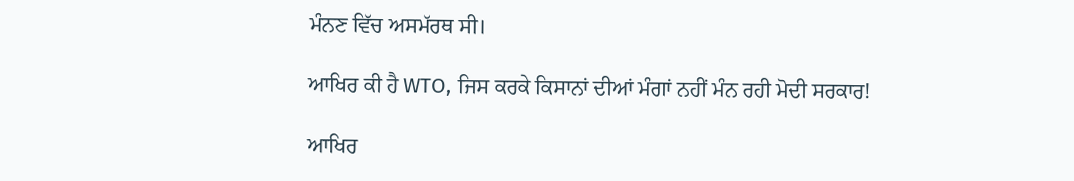ਮੰਨਣ ਵਿੱਚ ਅਸਮੱਰਥ ਸੀ।

ਆਖਿਰ ਕੀ ਹੈ WTO, ਜਿਸ ਕਰਕੇ ਕਿਸਾਨਾਂ ਦੀਆਂ ਮੰਗਾਂ ਨਹੀਂ ਮੰਨ ਰਹੀ ਮੋਦੀ ਸਰਕਾਰ!

ਆਖਿਰ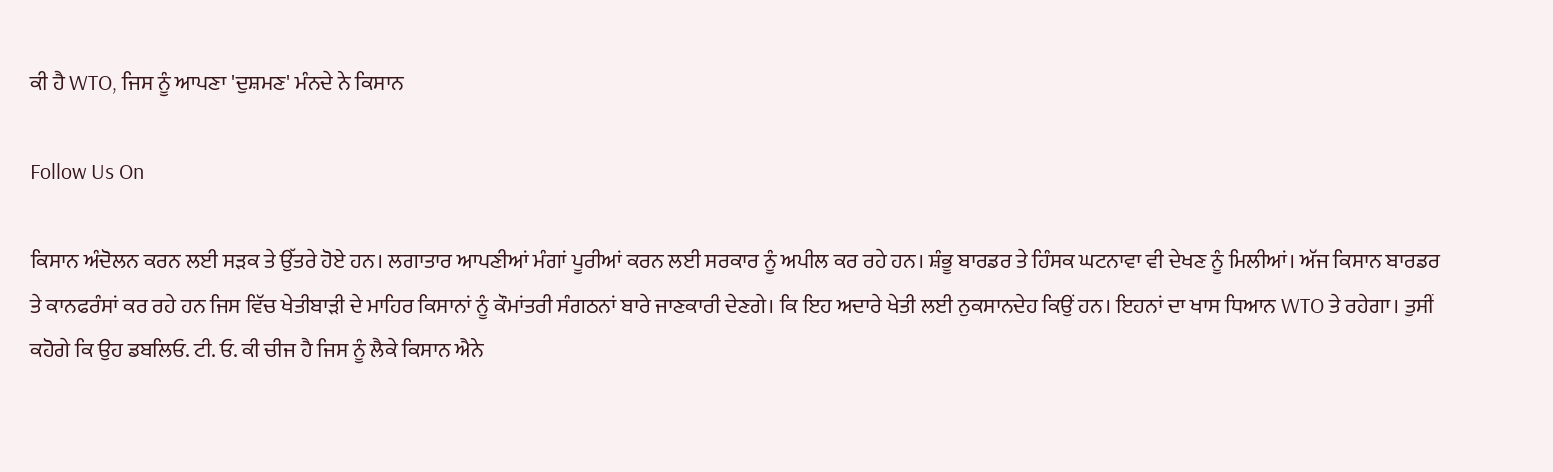ਕੀ ਹੈ WTO, ਜਿਸ ਨੂੰ ਆਪਣਾ 'ਦੁਸ਼ਮਣ' ਮੰਨਦੇ ਨੇ ਕਿਸਾਨ

Follow Us On

ਕਿਸਾਨ ਅੰਦੋਲਨ ਕਰਨ ਲਈ ਸੜਕ ਤੇ ਉੱਤਰੇ ਹੋਏ ਹਨ। ਲਗਾਤਾਰ ਆਪਣੀਆਂ ਮੰਗਾਂ ਪੂਰੀਆਂ ਕਰਨ ਲਈ ਸਰਕਾਰ ਨੂੰ ਅਪੀਲ ਕਰ ਰਹੇ ਹਨ। ਸ਼ੰਭੂ ਬਾਰਡਰ ਤੇ ਹਿੰਸਕ ਘਟਨਾਵਾ ਵੀ ਦੇਖਣ ਨੂੰ ਮਿਲੀਆਂ। ਅੱਜ ਕਿਸਾਨ ਬਾਰਡਰ ਤੇ ਕਾਨਫਰੰਸਾਂ ਕਰ ਰਹੇ ਹਨ ਜਿਸ ਵਿੱਚ ਖੇਤੀਬਾੜੀ ਦੇ ਮਾਹਿਰ ਕਿਸਾਨਾਂ ਨੂੰ ਕੌਮਾਂਤਰੀ ਸੰਗਠਨਾਂ ਬਾਰੇ ਜਾਣਕਾਰੀ ਦੇਣਗੇ। ਕਿ ਇਹ ਅਦਾਰੇ ਖੇਤੀ ਲਈ ਨੁਕਸਾਨਦੇਹ ਕਿਉਂ ਹਨ। ਇਹਨਾਂ ਦਾ ਖਾਸ ਧਿਆਨ WTO ਤੇ ਰਹੇਗਾ। ਤੁਸੀਂ ਕਹੋਗੇ ਕਿ ਉਹ ਡਬਲਿਓ. ਟੀ. ਓ. ਕੀ ਚੀਜ ਹੈ ਜਿਸ ਨੂੰ ਲੈਕੇ ਕਿਸਾਨ ਐਨੇ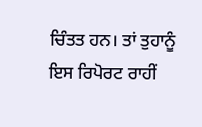ਚਿੰਤਤ ਹਨ। ਤਾਂ ਤੁਹਾਨੂੰ ਇਸ ਰਿਪੋਰਟ ਰਾਹੀਂ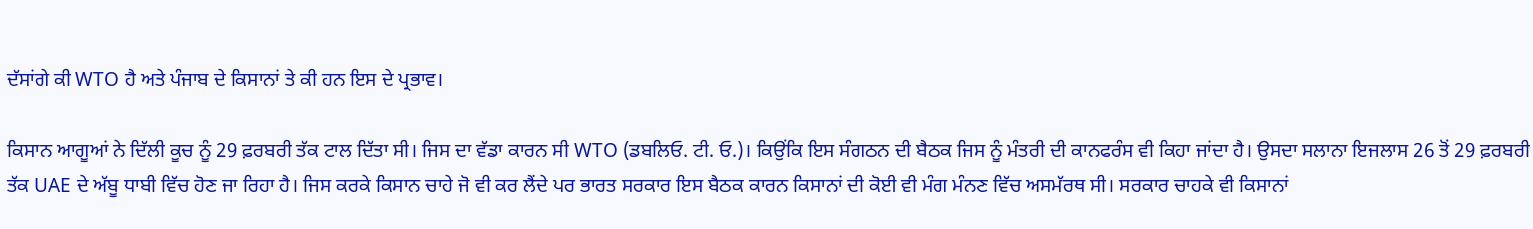ਦੱਸਾਂਗੇ ਕੀ WTO ਹੈ ਅਤੇ ਪੰਜਾਬ ਦੇ ਕਿਸਾਨਾਂ ਤੇ ਕੀ ਹਨ ਇਸ ਦੇ ਪ੍ਰਭਾਵ।

ਕਿਸਾਨ ਆਗੂਆਂ ਨੇ ਦਿੱਲੀ ਕੂਚ ਨੂੰ 29 ਫ਼ਰਬਰੀ ਤੱਕ ਟਾਲ ਦਿੱਤਾ ਸੀ। ਜਿਸ ਦਾ ਵੱਡਾ ਕਾਰਨ ਸੀ WTO (ਡਬਲਿਓ. ਟੀ. ਓ.)। ਕਿਉਂਕਿ ਇਸ ਸੰਗਠਨ ਦੀ ਬੈਠਕ ਜਿਸ ਨੂੰ ਮੰਤਰੀ ਦੀ ਕਾਨਫਰੰਸ ਵੀ ਕਿਹਾ ਜਾਂਦਾ ਹੈ। ਉਸਦਾ ਸਲਾਨਾ ਇਜਲਾਸ 26 ਤੋਂ 29 ਫ਼ਰਬਰੀ ਤੱਕ UAE ਦੇ ਅੱਬੂ ਧਾਬੀ ਵਿੱਚ ਹੋਣ ਜਾ ਰਿਹਾ ਹੈ। ਜਿਸ ਕਰਕੇ ਕਿਸਾਨ ਚਾਹੇ ਜੋ ਵੀ ਕਰ ਲੈਂਦੇ ਪਰ ਭਾਰਤ ਸਰਕਾਰ ਇਸ ਬੈਠਕ ਕਾਰਨ ਕਿਸਾਨਾਂ ਦੀ ਕੋਈ ਵੀ ਮੰਗ ਮੰਨਣ ਵਿੱਚ ਅਸਮੱਰਥ ਸੀ। ਸਰਕਾਰ ਚਾਹਕੇ ਵੀ ਕਿਸਾਨਾਂ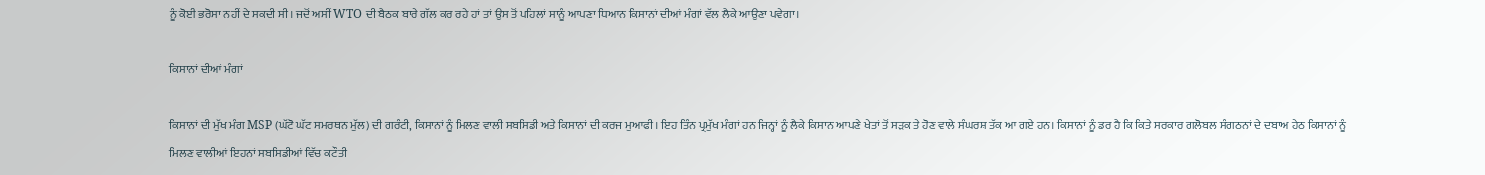ਨੂੰ ਕੋਈ ਭਰੋਸਾ ਨਹੀਂ ਦੇ ਸਕਦੀ ਸੀ। ਜਦੋਂ ਅਸੀਂ WTO ਦੀ ਬੈਠਕ ਬਾਰੇ ਗੱਲ ਕਰ ਰਹੇ ਹਾਂ ਤਾਂ ਉਸ ਤੋਂ ਪਹਿਲਾਂ ਸਾਨੂੰ ਆਪਣਾ ਧਿਆਨ ਕਿਸਾਨਾਂ ਦੀਆਂ ਮੰਗਾਂ ਵੱਲ ਲੈਕੇ ਆਉਣਾ ਪਵੇਗਾ।

ਕਿਸਾਨਾਂ ਦੀਆਂ ਮੰਗਾਂ

ਕਿਸਾਨਾਂ ਦੀ ਮੁੱਖ ਮੰਗ MSP (ਘੱਟੋ ਘੱਟ ਸਮਰਥਨ ਮੁੱਲ) ਦੀ ਗਰੰਟੀ, ਕਿਸਾਨਾਂ ਨੂੰ ਮਿਲਣ ਵਾਲੀ ਸਬਸਿਡੀ ਅਤੇ ਕਿਸਾਨਾਂ ਦੀ ਕਰਜ ਮੁਆਫੀ। ਇਹ ਤਿੰਨ ਪ੍ਰਮੁੱਖ ਮੰਗਾਂ ਹਨ ਜਿਨ੍ਹਾਂ ਨੂੰ ਲੈਕੇ ਕਿਸਾਨ ਆਪਣੇ ਖੇਤਾਂ ਤੋਂ ਸੜਕ ਤੇ ਹੋਣ ਵਾਲੇ ਸੰਘਰਸ਼ ਤੱਕ ਆ ਗਏ ਹਨ। ਕਿਸਾਨਾਂ ਨੂੰ ਡਰ ਹੈ ਕਿ ਕਿਤੇ ਸਰਕਾਰ ਗਲੋਬਲ ਸੰਗਠਨਾਂ ਦੇ ਦਬਾਅ ਹੇਠ ਕਿਸਾਨਾਂ ਨੂੰ ਮਿਲਣ ਵਾਲੀਆਂ ਇਹਨਾਂ ਸਬਸਿਡੀਆਂ ਵਿੱਚ ਕਟੌਤੀ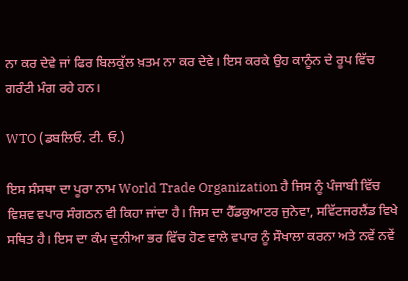ਨਾ ਕਰ ਦੇਵੇ ਜਾਂ ਫਿਰ ਬਿਲਕੁੱਲ ਖ਼ਤਮ ਨਾ ਕਰ ਦੇਵੇ। ਇਸ ਕਰਕੇ ਉਹ ਕਾਨੂੰਨ ਦੇ ਰੂਪ ਵਿੱਚ ਗਰੰਟੀ ਮੰਗ ਰਹੇ ਹਨ।

WTO (ਡਬਲਿਓ. ਟੀ. ਓ.)

ਇਸ ਸੰਸਥਾ ਦਾ ਪੂਰਾ ਨਾਮ World Trade Organization ਹੈ ਜਿਸ ਨੂੰ ਪੰਜਾਬੀ ਵਿੱਚ ਵਿਸ਼ਵ ਵਪਾਰ ਸੰਗਠਨ ਵੀ ਕਿਹਾ ਜਾਂਦਾ ਹੈ। ਜਿਸ ਦਾ ਹੈੱਡਕੁਆਟਰ ਜੁਨੇਵਾ, ਸਵਿੱਟਜਰਲੈਂਡ ਵਿਖੇ ਸਥਿਤ ਹੈ। ਇਸ ਦਾ ਕੰਮ ਦੁਨੀਆ ਭਰ ਵਿੱਚ ਹੋਣ ਵਾਲੇ ਵਪਾਰ ਨੂੰ ਸੌਖਾਲਾ ਕਰਨਾ ਅਤੇ ਨਵੇਂ ਨਵੇਂ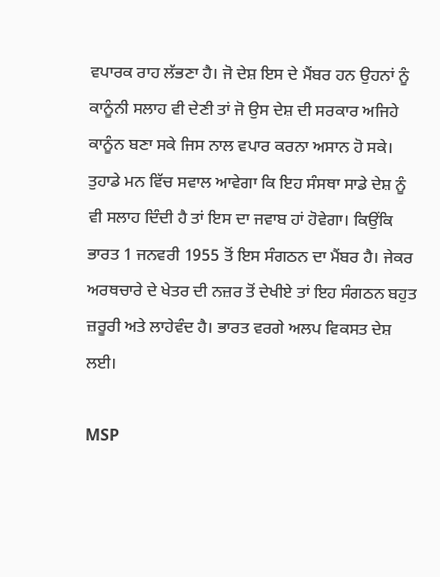ਵਪਾਰਕ ਰਾਹ ਲੱਭਣਾ ਹੈ। ਜੋ ਦੇਸ਼ ਇਸ ਦੇ ਮੈਂਬਰ ਹਨ ਉਹਨਾਂ ਨੂੰ ਕਾਨੂੰਨੀ ਸਲਾਹ ਵੀ ਦੇਣੀ ਤਾਂ ਜੋ ਉਸ ਦੇਸ਼ ਦੀ ਸਰਕਾਰ ਅਜਿਹੇ ਕਾਨੂੰਨ ਬਣਾ ਸਕੇ ਜਿਸ ਨਾਲ ਵਪਾਰ ਕਰਨਾ ਅਸਾਨ ਹੋ ਸਕੇ। ਤੁਹਾਡੇ ਮਨ ਵਿੱਚ ਸਵਾਲ ਆਵੇਗਾ ਕਿ ਇਹ ਸੰਸਥਾ ਸਾਡੇ ਦੇਸ਼ ਨੂੰ ਵੀ ਸਲਾਹ ਦਿੰਦੀ ਹੈ ਤਾਂ ਇਸ ਦਾ ਜਵਾਬ ਹਾਂ ਹੋਵੇਗਾ। ਕਿਉਂਕਿ ਭਾਰਤ 1 ਜਨਵਰੀ 1955 ਤੋਂ ਇਸ ਸੰਗਠਨ ਦਾ ਮੈਂਬਰ ਹੈ। ਜੇਕਰ ਅਰਥਚਾਰੇ ਦੇ ਖੇਤਰ ਦੀ ਨਜ਼ਰ ਤੋਂ ਦੇਖੀਏ ਤਾਂ ਇਹ ਸੰਗਠਨ ਬਹੁਤ ਜ਼ਰੂਰੀ ਅਤੇ ਲਾਹੇਵੰਦ ਹੈ। ਭਾਰਤ ਵਰਗੇ ਅਲਪ ਵਿਕਸਤ ਦੇਸ਼ ਲਈ।

MSP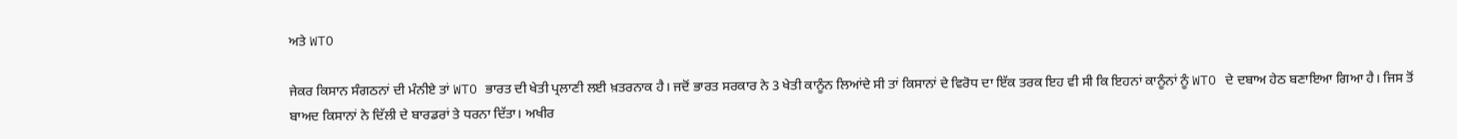ਅਤੇ WTO

ਜੇਕਰ ਕਿਸਾਨ ਸੰਗਠਨਾਂ ਦੀ ਮੰਨੀਏ ਤਾਂ WTO ਭਾਰਤ ਦੀ ਖੇਤੀ ਪ੍ਰਲਾਣੀ ਲਈ ਖ਼ਤਰਨਾਕ ਹੈ। ਜਦੋਂ ਭਾਰਤ ਸਰਕਾਰ ਨੇ 3 ਖੇਤੀ ਕਾਨੂੰਨ ਲਿਆਂਦੇ ਸੀ ਤਾਂ ਕਿਸਾਨਾਂ ਦੇ ਵਿਰੋਧ ਦਾ ਇੱਕ ਤਰਕ ਇਹ ਵੀ ਸੀ ਕਿ ਇਹਨਾਂ ਕਾਨੂੰਨਾਂ ਨੂੰ WTO ਦੇ ਦਬਾਅ ਹੇਠ ਬਣਾਇਆ ਗਿਆ ਹੈ। ਜਿਸ ਤੋਂ ਬਾਅਦ ਕਿਸਾਨਾਂ ਨੇ ਦਿੱਲੀ ਦੇ ਬਾਰਡਰਾਂ ਤੇ ਧਰਨਾ ਦਿੱਤਾ। ਅਖੀਰ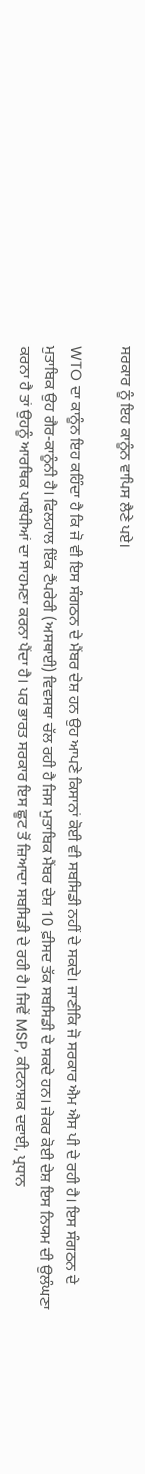ਸਰਕਾਰ ਨੂੰ ਇਹ ਕਾਨੂੰਨ ਵਾਪਿਸ ਲੈਣੇ ਪਏ।

WTO ਦਾ ਕਾਨੂੰਨ ਇਹ ਕਹਿੰਦਾ ਹੈ ਕਿ ਜੋ ਵੀ ਇਸ ਸੰਗਠਨ ਦੇ ਮੈਂਬਰ ਦੇਸ਼ ਹਨ ਉਹ ਆਪਣੇ ਕਿਸਾਨਾਂ ਕੋਈ ਵੀ ਸਬਸਿਡੀ ਨਹੀਂ ਦੇ ਸਕਦੇ। ਜਾਣੀਕਿ ਜੋ ਸਰਕਾਰ ਐਮ ਐਸ ਪੀ ਦੇ ਰਹੀ ਹੈ। ਇਸ ਸੰਗਠਨ ਦੇ ਮੁਤਾਬਿਕ ਉਹ ਗੈਰ-ਕਾਨੂੰਨੀ ਹੈ। ਫਿਲਹਾਲ ਇੱਕ ਟੈਂਪਰੇਰੀ (ਅਸਥਾਈ) ਵਿਵਸਥਾ ਚੱਲ ਰਹੀ ਹੈ ਜਿਸ ਮੁਤਾਬਿਕ ਮੈਂਬਰ ਦੇਸ਼ 10 ਫ਼ੀਸਦ ਤੱਕ ਸਬਸਿਡੀ ਦੇ ਸਕਦੇ ਹਨ। ਜੇਕਰ ਕੋਈ ਦੇਸ਼ ਇਸ ਨਿਯਮ ਦੀ ਉਲੰਘਣਾ ਕਰਨਾ ਹੈ ਤਾਂ ਉਹਨੂੰ ਆਰਥਿਕ ਪਾਬੰਧੀਆਂ ਦਾ ਸਾਹਮਣਾ ਕਰਨਾ ਪੈਂਦਾ ਹੈ। ਪਰ ਭਾਰਤ ਸਰਕਾਰ ਇਸ ਛੂਟ ਤੋਂ ਜ਼ਿਆਦਾ ਸਬਸਿਡੀ ਦੇ ਰਹੀ ਹੈ। ਜਿਵੇਂ MSP, ਕੀਟਨਾਸ਼ਕ ਦਵਾਈ, ਪ੍ਰਧਾਨ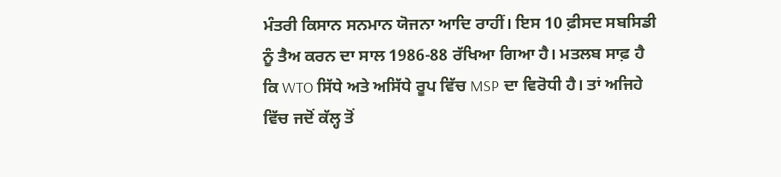ਮੰਤਰੀ ਕਿਸਾਨ ਸਨਮਾਨ ਯੋਜਨਾ ਆਦਿ ਰਾਹੀਂ। ਇਸ 10 ਫ਼ੀਸਦ ਸਬਸਿਡੀ ਨੂੰ ਤੈਅ ਕਰਨ ਦਾ ਸਾਲ 1986-88 ਰੱਖਿਆ ਗਿਆ ਹੈ। ਮਤਲਬ ਸਾਫ਼ ਹੈ ਕਿ WTO ਸਿੱਧੇ ਅਤੇ ਅਸਿੱਧੇ ਰੂਪ ਵਿੱਚ MSP ਦਾ ਵਿਰੋਧੀ ਹੈ। ਤਾਂ ਅਜਿਹੇ ਵਿੱਚ ਜਦੋਂ ਕੱਲ੍ਹ ਤੋਂ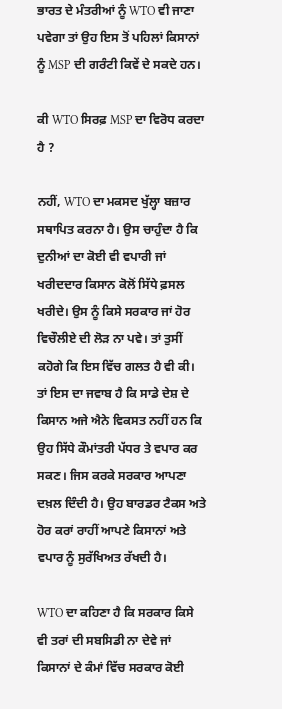ਭਾਰਤ ਦੇ ਮੰਤਰੀਆਂ ਨੂੰ WTO ਵੀ ਜਾਣਾ ਪਵੇਗਾ ਤਾਂ ਉਹ ਇਸ ਤੋਂ ਪਹਿਲਾਂ ਕਿਸਾਨਾਂ ਨੂੰ MSP ਦੀ ਗਰੰਟੀ ਕਿਵੇਂ ਦੇ ਸਕਦੇ ਹਨ।

ਕੀ WTO ਸਿਰਫ਼ MSP ਦਾ ਵਿਰੋਧ ਕਰਦਾ ਹੈ ?

ਨਹੀਂ, WTO ਦਾ ਮਕਸਦ ਖੁੱਲ੍ਹਾ ਬਜ਼ਾਰ ਸਥਾਪਿਤ ਕਰਨਾ ਹੈ। ਉਸ ਚਾਹੁੰਦਾ ਹੈ ਕਿ ਦੁਨੀਆਂ ਦਾ ਕੋਈ ਵੀ ਵਪਾਰੀ ਜਾਂ ਖਰੀਦਦਾਰ ਕਿਸਾਨ ਕੋਲੋਂ ਸਿੱਧੇ ਫ਼ਸਲ ਖਰੀਦੇ। ਉਸ ਨੂੰ ਕਿਸੇ ਸਰਕਾਰ ਜਾਂ ਹੋਰ ਵਿਚੌਲੀਏ ਦੀ ਲੋੜ ਨਾ ਪਵੇ। ਤਾਂ ਤੁਸੀਂ ਕਹੋਗੇ ਕਿ ਇਸ ਵਿੱਚ ਗਲਤ ਹੈ ਵੀ ਕੀ। ਤਾਂ ਇਸ ਦਾ ਜਵਾਬ ਹੈ ਕਿ ਸਾਡੇ ਦੇਸ਼ ਦੇ ਕਿਸਾਨ ਅਜੇ ਐਨੇ ਵਿਕਸਤ ਨਹੀਂ ਹਨ ਕਿ ਉਹ ਸਿੱਧੇ ਕੌਮਾਂਤਰੀ ਪੱਧਰ ਤੇ ਵਪਾਰ ਕਰ ਸਕਣ। ਜਿਸ ਕਰਕੇ ਸਰਕਾਰ ਆਪਣਾ ਦਖ਼ਲ ਦਿੰਦੀ ਹੈ। ਉਹ ਬਾਰਡਰ ਟੈਕਸ ਅਤੇ ਹੋਰ ਕਰਾਂ ਰਾਹੀਂ ਆਪਣੇ ਕਿਸਾਨਾਂ ਅਤੇ ਵਪਾਰ ਨੂੰ ਸੁਰੱਖਿਅਤ ਰੱਖਦੀ ਹੈ।

WTO ਦਾ ਕਹਿਣਾ ਹੈ ਕਿ ਸਰਕਾਰ ਕਿਸੇ ਵੀ ਤਰਾਂ ਦੀ ਸਬਸਿਡੀ ਨਾ ਦੇਵੇ ਜਾਂ ਕਿਸਾਨਾਂ ਦੇ ਕੰਮਾਂ ਵਿੱਚ ਸਰਕਾਰ ਕੋਈ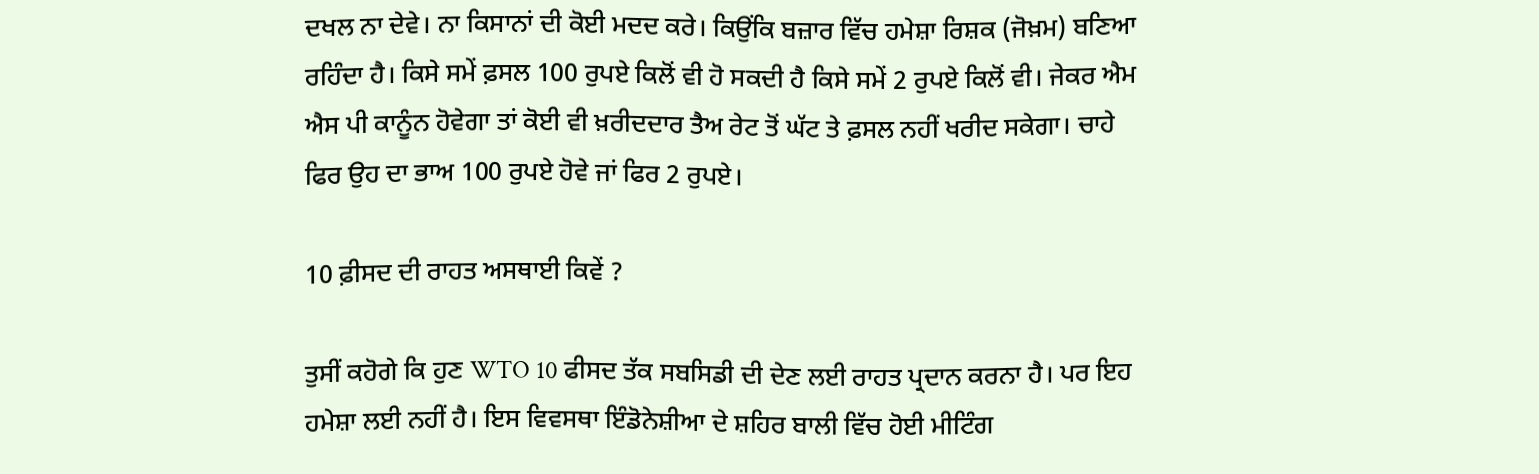ਦਖਲ ਨਾ ਦੇਵੇ। ਨਾ ਕਿਸਾਨਾਂ ਦੀ ਕੋਈ ਮਦਦ ਕਰੇ। ਕਿਉਂਕਿ ਬਜ਼ਾਰ ਵਿੱਚ ਹਮੇਸ਼ਾ ਰਿਸ਼ਕ (ਜੋਖ਼ਮ) ਬਣਿਆ ਰਹਿੰਦਾ ਹੈ। ਕਿਸੇ ਸਮੇਂ ਫ਼ਸਲ 100 ਰੁਪਏ ਕਿਲੋਂ ਵੀ ਹੋ ਸਕਦੀ ਹੈ ਕਿਸੇ ਸਮੇਂ 2 ਰੁਪਏ ਕਿਲੋਂ ਵੀ। ਜੇਕਰ ਐਮ ਐਸ ਪੀ ਕਾਨੂੰਨ ਹੋਵੇਗਾ ਤਾਂ ਕੋਈ ਵੀ ਖ਼ਰੀਦਦਾਰ ਤੈਅ ਰੇਟ ਤੋਂ ਘੱਟ ਤੇ ਫ਼ਸਲ ਨਹੀਂ ਖਰੀਦ ਸਕੇਗਾ। ਚਾਹੇ ਫਿਰ ਉਹ ਦਾ ਭਾਅ 100 ਰੁਪਏ ਹੋਵੇ ਜਾਂ ਫਿਰ 2 ਰੁਪਏ।

10 ਫ਼ੀਸਦ ਦੀ ਰਾਹਤ ਅਸਥਾਈ ਕਿਵੇਂ ?

ਤੁਸੀਂ ਕਹੋਗੇ ਕਿ ਹੁਣ WTO 10 ਫੀਸਦ ਤੱਕ ਸਬਸਿਡੀ ਦੀ ਦੇਣ ਲਈ ਰਾਹਤ ਪ੍ਰਦਾਨ ਕਰਨਾ ਹੈ। ਪਰ ਇਹ ਹਮੇਸ਼ਾ ਲਈ ਨਹੀਂ ਹੈ। ਇਸ ਵਿਵਸਥਾ ਇੰਡੋਨੇਸ਼ੀਆ ਦੇ ਸ਼ਹਿਰ ਬਾਲੀ ਵਿੱਚ ਹੋਈ ਮੀਟਿੰਗ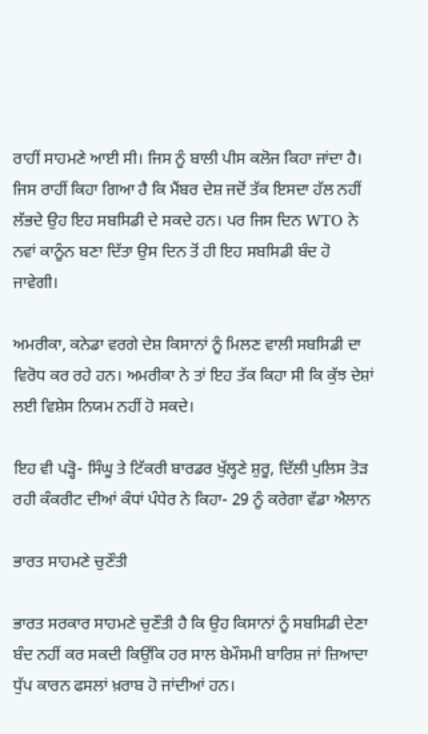ਰਾਹੀਂ ਸਾਹਮਣੇ ਆਈ ਸੀ। ਜਿਸ ਨੂੰ ਬਾਲੀ ਪੀਸ ਕਲੋਜ ਕਿਹਾ ਜਾਂਦਾ ਹੈ। ਜਿਸ ਰਾਹੀਂ ਕਿਹਾ ਗਿਆ ਹੈ ਕਿ ਮੈਂਬਰ ਦੇਸ਼ ਜਦੋਂ ਤੱਕ ਇਸਦਾ ਹੱਲ ਨਹੀਂ ਲੱਭਦੇ ਉਹ ਇਹ ਸਬਸਿਡੀ ਦੇ ਸਕਦੇ ਹਨ। ਪਰ ਜਿਸ ਦਿਨ WTO ਨੇ ਨਵਾਂ ਕਾਨੂੰਨ ਬਣਾ ਦਿੱਤਾ ਉਸ ਦਿਨ ਤੋਂ ਹੀ ਇਹ ਸਬਸਿਡੀ ਬੰਦ ਹੋ ਜਾਵੇਗੀ।

ਅਮਰੀਕਾ, ਕਨੇਡਾ ਵਰਗੇ ਦੇਸ਼ ਕਿਸਾਨਾਂ ਨੂੰ ਮਿਲਣ ਵਾਲੀ ਸਬਸਿਡੀ ਦਾ ਵਿਰੋਧ ਕਰ ਰਹੇ ਹਨ। ਅਮਰੀਕਾ ਨੇ ਤਾਂ ਇਹ ਤੱਕ ਕਿਹਾ ਸੀ ਕਿ ਕੁੱਝ ਦੇਸ਼ਾਂ ਲਈ ਵਿਸ਼ੇਸ ਨਿਯਮ ਨਹੀਂ ਹੋ ਸਕਦੇ।

ਇਹ ਵੀ ਪੜ੍ਹੋ- ਸਿੰਘੂ ਤੇ ਟਿੱਕਰੀ ਬਾਰਡਰ ਖੁੱਲ੍ਹਣੇ ਸ਼ੁਰੂ, ਦਿੱਲੀ ਪੁਲਿਸ ਤੋੜ ਰਹੀ ਕੰਕਰੀਟ ਦੀਆਂ ਕੰਧਾਂ ਪੰਧੇਰ ਨੇ ਕਿਹਾ- 29 ਨੂੰ ਕਰੇਗਾ ਵੱਡਾ ਐਲਾਨ

ਭਾਰਤ ਸਾਹਮਣੇ ਚੁਣੌਤੀ

ਭਾਰਤ ਸਰਕਾਰ ਸਾਹਮਣੇ ਚੁਣੌਤੀ ਹੈ ਕਿ ਉਹ ਕਿਸਾਨਾਂ ਨੂੰ ਸਬਸਿਡੀ ਦੇਣਾ ਬੰਦ ਨਹੀਂ ਕਰ ਸਕਦੀ ਕਿਉਂਕਿ ਹਰ ਸਾਲ ਬੇਮੌਸਮੀ ਬਾਰਿਸ਼ ਜਾਂ ਜ਼ਿਆਦਾ ਧੁੱਪ ਕਾਰਨ ਫਸਲਾਂ ਖ਼ਰਾਬ ਹੋ ਜਾਂਦੀਆਂ ਹਨ।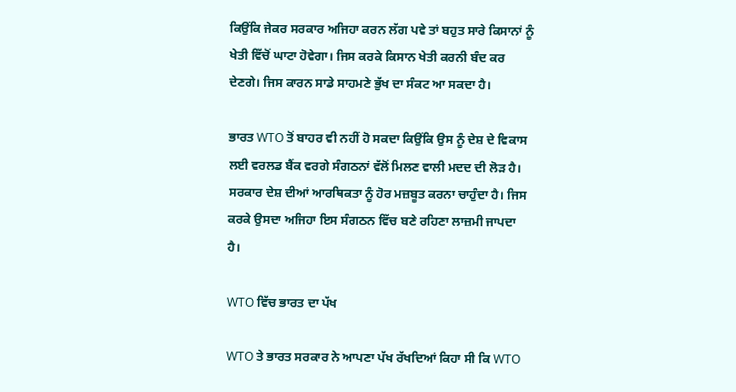ਕਿਉਂਕਿ ਜੇਕਰ ਸਰਕਾਰ ਅਜਿਹਾ ਕਰਨ ਲੱਗ ਪਵੇ ਤਾਂ ਬਹੁਤ ਸਾਰੇ ਕਿਸਾਨਾਂ ਨੂੰ ਖੇਤੀ ਵਿੱਚੋਂ ਘਾਟਾ ਹੋਵੇਗਾ। ਜਿਸ ਕਰਕੇ ਕਿਸਾਨ ਖੇਤੀ ਕਰਨੀ ਬੰਦ ਕਰ ਦੇਣਗੇ। ਜਿਸ ਕਾਰਨ ਸਾਡੇ ਸਾਹਮਣੇ ਭੁੱਖ ਦਾ ਸੰਕਟ ਆ ਸਕਦਾ ਹੈ।

ਭਾਰਤ WTO ਤੋਂ ਬਾਹਰ ਵੀ ਨਹੀਂ ਹੋ ਸਕਦਾ ਕਿਉਂਕਿ ਉਸ ਨੂੰ ਦੇਸ਼ ਦੇ ਵਿਕਾਸ ਲਈ ਵਰਲਡ ਬੈਂਕ ਵਰਗੇ ਸੰਗਠਨਾਂ ਵੱਲੋਂ ਮਿਲਣ ਵਾਲੀ ਮਦਦ ਦੀ ਲੋੜ ਹੈ। ਸਰਕਾਰ ਦੇਸ਼ ਦੀਆਂ ਆਰਥਿਕਤਾ ਨੂੰ ਹੋਰ ਮਜ਼ਬੂਤ ਕਰਨਾ ਚਾਹੁੰਦਾ ਹੈ। ਜਿਸ ਕਰਕੇ ਉਸਦਾ ਅਜਿਹਾ ਇਸ ਸੰਗਠਨ ਵਿੱਚ ਬਣੇ ਰਹਿਣਾ ਲਾਜ਼ਮੀ ਜਾਪਦਾ ਹੈ।

WTO ਵਿੱਚ ਭਾਰਤ ਦਾ ਪੱਖ

WTO ਤੇ ਭਾਰਤ ਸਰਕਾਰ ਨੇ ਆਪਣਾ ਪੱਖ ਰੱਖਦਿਆਂ ਕਿਹਾ ਸੀ ਕਿ WTO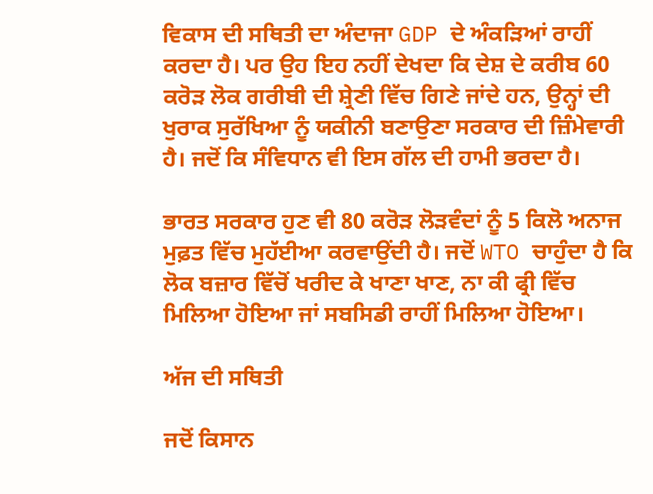ਵਿਕਾਸ ਦੀ ਸਥਿਤੀ ਦਾ ਅੰਦਾਜਾ GDP ਦੇ ਅੰਕੜਿਆਂ ਰਾਹੀਂ ਕਰਦਾ ਹੈ। ਪਰ ਉਹ ਇਹ ਨਹੀਂ ਦੇਖਦਾ ਕਿ ਦੇਸ਼ ਦੇ ਕਰੀਬ 60 ਕਰੋੜ ਲੋਕ ਗਰੀਬੀ ਦੀ ਸ਼੍ਰੇਣੀ ਵਿੱਚ ਗਿਣੇ ਜਾਂਦੇ ਹਨ, ਉਨ੍ਹਾਂ ਦੀ ਖੁਰਾਕ ਸੁਰੱਖਿਆ ਨੂੰ ਯਕੀਨੀ ਬਣਾਉਣਾ ਸਰਕਾਰ ਦੀ ਜ਼ਿੰਮੇਵਾਰੀ ਹੈ। ਜਦੋਂ ਕਿ ਸੰਵਿਧਾਨ ਵੀ ਇਸ ਗੱਲ ਦੀ ਹਾਮੀ ਭਰਦਾ ਹੈ।

ਭਾਰਤ ਸਰਕਾਰ ਹੁਣ ਵੀ 80 ਕਰੋੜ ਲੋੜਵੰਦਾਂ ਨੂੰ 5 ਕਿਲੋ ਅਨਾਜ ਮੁਫ਼ਤ ਵਿੱਚ ਮੁਹੱਈਆ ਕਰਵਾਉਂਦੀ ਹੈ। ਜਦੋਂ WTO ਚਾਹੁੰਦਾ ਹੈ ਕਿ ਲੋਕ ਬਜ਼ਾਰ ਵਿੱਚੋਂ ਖਰੀਦ ਕੇ ਖਾਣਾ ਖਾਣ, ਨਾ ਕੀ ਫ੍ਰੀ ਵਿੱਚ ਮਿਲਿਆ ਹੋਇਆ ਜਾਂ ਸਬਸਿਡੀ ਰਾਹੀਂ ਮਿਲਿਆ ਹੋਇਆ।

ਅੱਜ ਦੀ ਸਥਿਤੀ

ਜਦੋਂ ਕਿਸਾਨ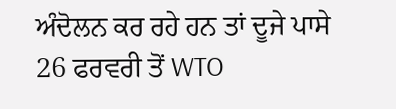ਅੰਦੋਲਨ ਕਰ ਰਹੇ ਹਨ ਤਾਂ ਦੂਜੇ ਪਾਸੇ 26 ਫਰਵਰੀ ਤੋਂ WTO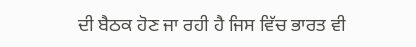ਦੀ ਬੈਠਕ ਹੋਣ ਜਾ ਰਹੀ ਹੈ ਜਿਸ ਵਿੱਚ ਭਾਰਤ ਵੀ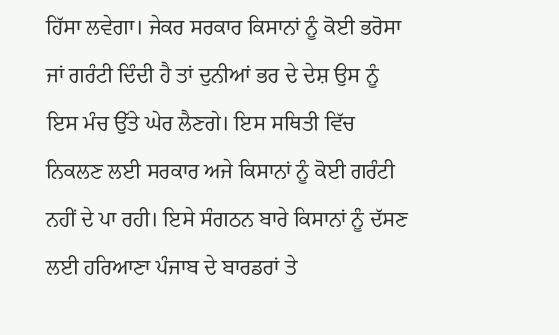ਹਿੱਸਾ ਲਵੇਗਾ। ਜੇਕਰ ਸਰਕਾਰ ਕਿਸਾਨਾਂ ਨੂੰ ਕੋਈ ਭਰੋਸਾ ਜਾਂ ਗਰੰਟੀ ਦਿੰਦੀ ਹੈ ਤਾਂ ਦੁਨੀਆਂ ਭਰ ਦੇ ਦੇਸ਼ ਉਸ ਨੂੰ ਇਸ ਮੰਚ ਉੱਤੇ ਘੇਰ ਲੈਣਗੇ। ਇਸ ਸਥਿਤੀ ਵਿੱਚ ਨਿਕਲਣ ਲਈ ਸਰਕਾਰ ਅਜੇ ਕਿਸਾਨਾਂ ਨੂੰ ਕੋਈ ਗਰੰਟੀ ਨਹੀਂ ਦੇ ਪਾ ਰਹੀ। ਇਸੇ ਸੰਗਠਨ ਬਾਰੇ ਕਿਸਾਨਾਂ ਨੂੰ ਦੱਸਣ ਲਈ ਹਰਿਆਣਾ ਪੰਜਾਬ ਦੇ ਬਾਰਡਰਾਂ ਤੇ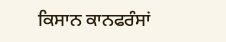ਕਿਸਾਨ ਕਾਨਫਰੰਸਾਂ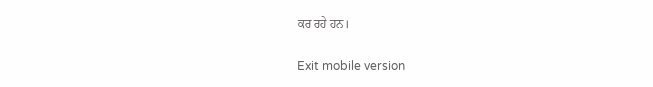ਕਰ ਰਹੇ ਹਨ।

Exit mobile version